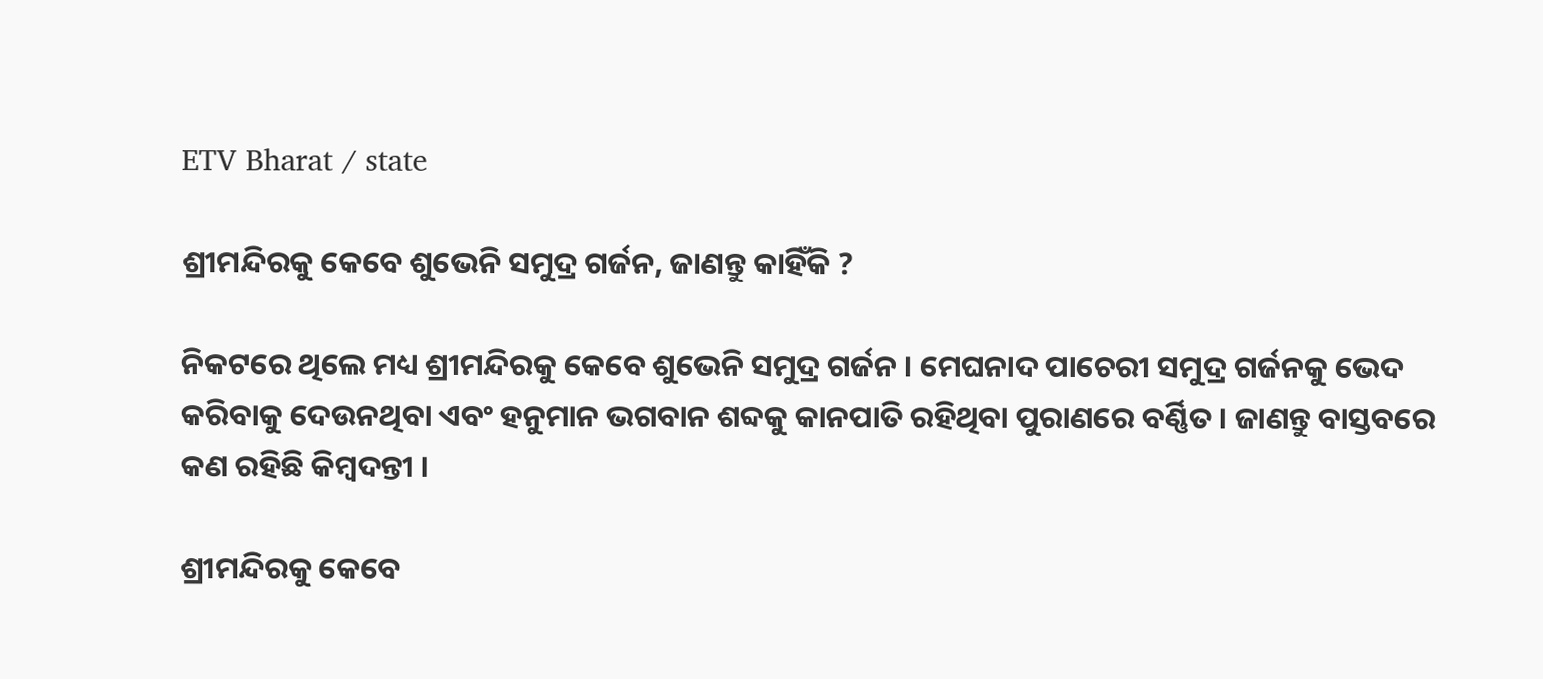ETV Bharat / state

ଶ୍ରୀମନ୍ଦିରକୁ କେବେ ଶୁଭେନି ସମୁଦ୍ର ଗର୍ଜନ, ଜାଣନ୍ତୁ କାହିଁକି ?

ନିକଟରେ ଥିଲେ ମଧ୍ୟ ଶ୍ରୀମନ୍ଦିରକୁ କେବେ ଶୁଭେନି ସମୁଦ୍ର ଗର୍ଜନ । ମେଘନାଦ ପାଚେରୀ ସମୁଦ୍ର ଗର୍ଜନକୁ ଭେଦ କରିବାକୁ ଦେଉନଥିବା ଏବଂ ହନୁମାନ ଭଗବାନ ଶବ୍ଦକୁ କାନପାତି ରହିଥିବା ପୁରାଣରେ ବର୍ଣ୍ଣିତ । ଜାଣନ୍ତୁ ବାସ୍ତବରେ କଣ ରହିଛି କିମ୍ବଦନ୍ତୀ ।

ଶ୍ରୀମନ୍ଦିରକୁ କେବେ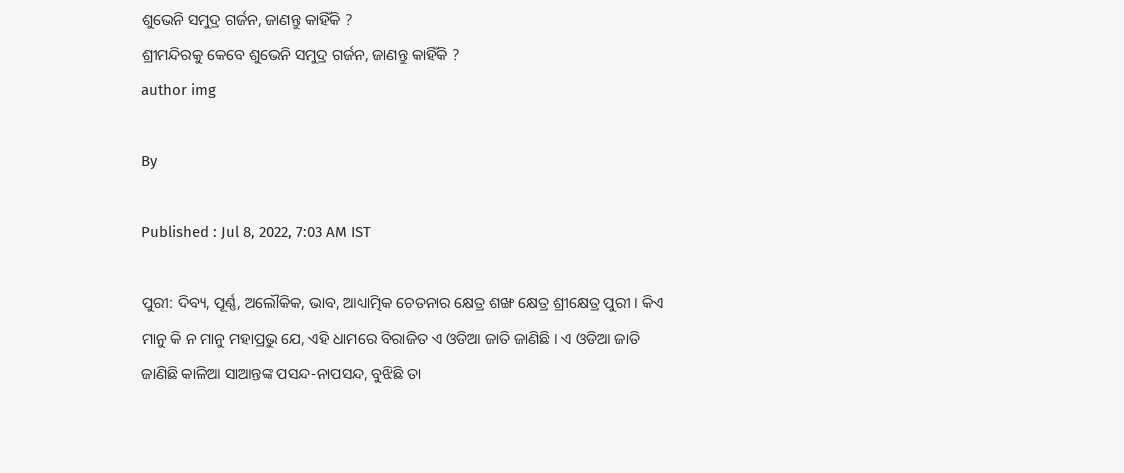ଶୁଭେନି ସମୁଦ୍ର ଗର୍ଜନ, ଜାଣନ୍ତୁ କାହିଁକି ?
ଶ୍ରୀମନ୍ଦିରକୁ କେବେ ଶୁଭେନି ସମୁଦ୍ର ଗର୍ଜନ, ଜାଣନ୍ତୁ କାହିଁକି ?
author img

By

Published : Jul 8, 2022, 7:03 AM IST

ପୁରୀ: ଦିବ୍ୟ, ପୂର୍ଣ୍ଣ, ଅଲୌକିକ, ଭାବ, ଆଧ୍ୟାତ୍ମିକ ଚେତନାର କ୍ଷେତ୍ର ଶଙ୍ଖ କ୍ଷେତ୍ର ଶ୍ରୀକ୍ଷେତ୍ର ପୁରୀ । କିଏ ମାନୁ କି ନ ମାନୁ ମହାପ୍ରଭୁ ଯେ, ଏହି ଧାମରେ ବିରାଜିତ ଏ ଓଡିଆ ଜାତି ଜାଣିଛି । ଏ ଓଡିଆ ଜାତି ଜାଣିଛି କାଳିଆ ସାଆନ୍ତଙ୍କ ପସନ୍ଦ-ନାପସନ୍ଦ, ବୁଝିଛି ତା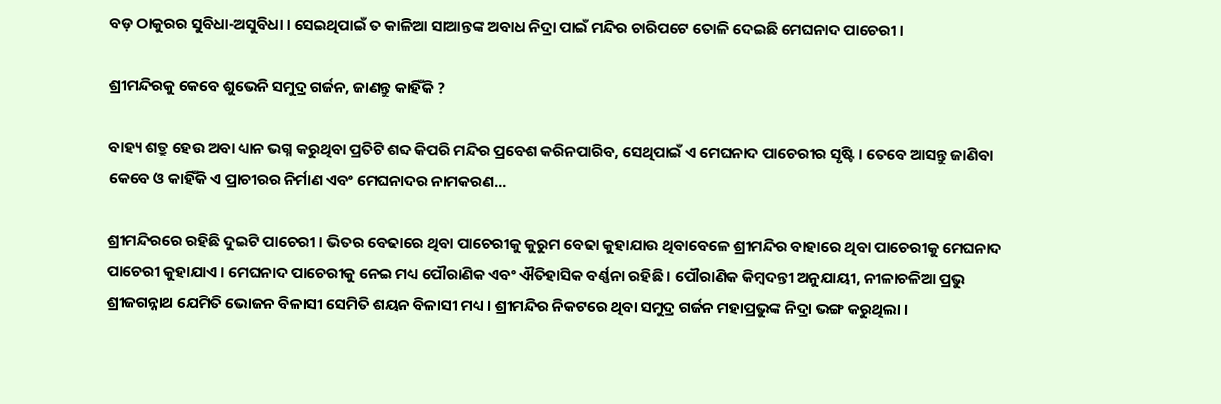ବଡ଼ ଠାକୁରର ସୁବିଧା-ଅସୁବିଧା । ସେଇଥିପାଇଁ ତ କାଳିଆ ସାଆନ୍ତଙ୍କ ଅବାଧ ନିଦ୍ରା ପାଇଁ ମନ୍ଦିର ଚାରିପଟେ ତୋଳି ଦେଇଛି ମେଘନାଦ ପାଚେରୀ ।

ଶ୍ରୀମନ୍ଦିରକୁ କେବେ ଶୁଭେନି ସମୁଦ୍ର ଗର୍ଜନ, ଜାଣନ୍ତୁ କାହିଁକି ?

ବାହ୍ୟ ଶତ୍ରୁ ହେଉ ଅବା ଧ୍ୟାନ ଭଗ୍ନ କରୁଥିବା ପ୍ରତିଟି ଶବ୍ଦ କିପରି ମନ୍ଦିର ପ୍ରବେଶ କରିନପାରିବ, ସେଥିପାଇଁ ଏ ମେଘନାଦ ପାଚେରୀର ସୃଷ୍ଟି । ତେବେ ଆସନ୍ତୁ ଜାଣିବା କେବେ ଓ କାହିଁକି ଏ ପ୍ରାଚୀରର ନିର୍ମାଣ ଏବଂ ମେଘନାଦର ନାମକରଣ...

ଶ୍ରୀମନ୍ଦିରରେ ରହିଛି ଦୁଇଟି ପାଚେରୀ । ଭିତର ବେଢାରେ ଥିବା ପାଚେରୀକୁ କୁରୁମ ବେଢା କୁହାଯାଉ ଥିବାବେଳେ ଶ୍ରୀମନ୍ଦିର ବାହାରେ ଥିବା ପାଚେରୀକୁ ମେଘନାଦ ପାଚେରୀ କୁହାଯାଏ । ମେଘନାଦ ପାଚେରୀକୁ ନେଇ ମଧ୍ୟ ପୌରାଣିକ ଏବଂ ଐତିହାସିକ ବର୍ଣ୍ଣନା ରହିଛି । ପୌରାଣିକ କିମ୍ବଦନ୍ତୀ ଅନୁଯାୟୀ, ନୀଳାଚଳିଆ ପ୍ରଭୁ ଶ୍ରୀଜଗନ୍ନାଥ ଯେମିତି ଭୋଜନ ବିଳାସୀ ସେମିତି ଶୟନ ବିଳାସୀ ମଧ୍ୟ । ଶ୍ରୀମନ୍ଦିର ନିକଟରେ ଥିବା ସମୁଦ୍ର ଗର୍ଜନ ମହାପ୍ରଭୁଙ୍କ ନିଦ୍ରା ଭଙ୍ଗ କରୁଥିଲା ।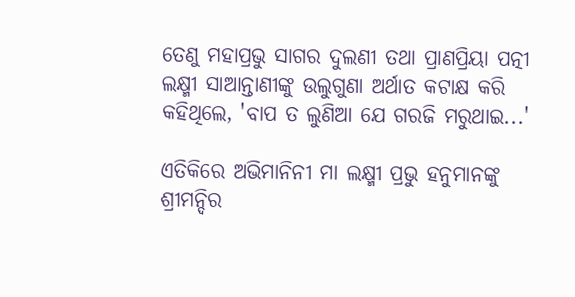ତେଣୁ ମହାପ୍ରଭୁ ସାଗର ଦୁଲଣୀ ତଥା ପ୍ରାଣପ୍ରିୟା ପତ୍ନୀ ଲକ୍ଷ୍ମୀ ସାଆନ୍ତାଣୀଙ୍କୁ ଉଲୁଗୁଣା ଅର୍ଥାତ କଟାକ୍ଷ କରି କହିଥିଲେ, 'ବାପ ତ ଲୁଣିଆ ଯେ ଗରଜି ମରୁଥାଇ...'

ଏତିକିରେ ଅଭିମାନିନୀ ମା ଲକ୍ଷ୍ମୀ ପ୍ରଭୁ ହନୁମାନଙ୍କୁ ଶ୍ରୀମନ୍ଦିର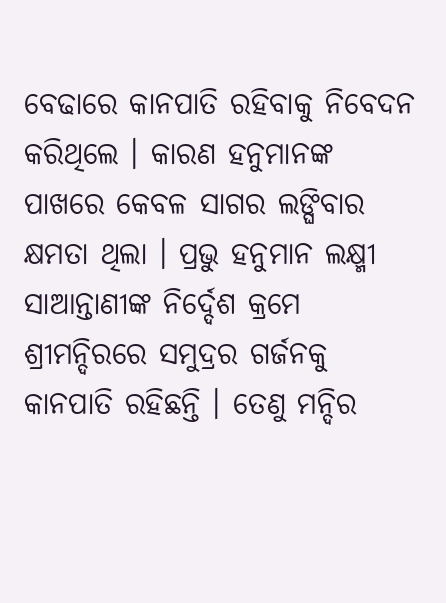ବେଢାରେ କାନପାତି ରହିବାକୁ ନିବେଦନ କରିଥିଲେ । କାରଣ ହନୁମାନଙ୍କ ପାଖରେ କେବଳ ସାଗର ଲଙ୍ଘିବାର କ୍ଷମତା ଥିଲା । ପ୍ରଭୁ ହନୁମାନ ଲକ୍ଷ୍ମୀ ସାଆନ୍ତାଣୀଙ୍କ ନିର୍ଦ୍ଦେଶ କ୍ରମେ ଶ୍ରୀମନ୍ଦିରରେ ସମୁଦ୍ରର ଗର୍ଜନକୁ କାନପାତି ରହିଛନ୍ତି । ତେଣୁ ମନ୍ଦିର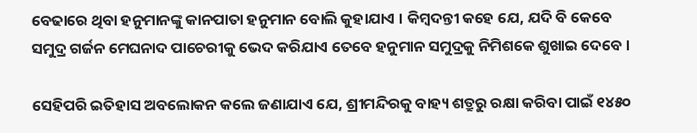ବେଢାରେ ଥିବା ହନୁମାନଙ୍କୁ କାନପାତା ହନୁମାନ ବୋଲି କୁହାଯାଏ । କିମ୍ବଦନ୍ତୀ କହେ ଯେ, ଯଦି ବି କେବେ ସମୁଦ୍ର ଗର୍ଜନ ମେଘନାଦ ପାଚେରୀକୁ ଭେଦ କରିଯାଏ ତେବେ ହନୁମାନ ସମୁଦ୍ରକୁ ନିମିଶକେ ଶୁଖାଇ ଦେବେ ।

ସେହିପରି ଇତିହାସ ଅବଲୋକନ କଲେ ଜଣାଯାଏ ଯେ, ଶ୍ରୀମନ୍ଦିରକୁ ବାହ୍ୟ ଶତ୍ରୁରୁ ରକ୍ଷା କରିବା ପାଇଁ ୧୪୫୦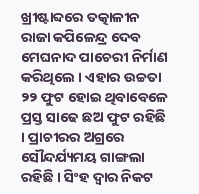ଖ୍ରୀଷ୍ଟାବ୍ଦରେ ତତ୍କାଳୀନ ରାଜା କପିଳେନ୍ଦ୍ର ଦେବ ମେଘନାଦ ପାଚେରୀ ନିର୍ମାଣ କରିଥିଲେ । ଏହାର ଉଚ୍ଚତା ୨୨ ଫୁଟ ହୋଇ ଥିବାବେଳେ ପ୍ରସ୍ତ ସାଢେ ଛଅ ଫୁଟ ରହିଛି । ପ୍ରାଚୀରର ଅଗ୍ରରେ ସୌନ୍ଦର୍ଯ୍ୟମୟ ଗାଙ୍ଗଲା ରହିଛି । ସିଂହ ଦ୍ବାର ନିକଟ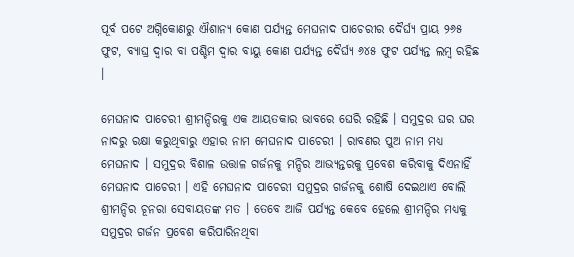ପୂର୍ବ ପଟେ ଅଗ୍ନିକୋଣରୁ ଐଶାନ୍ୟ କୋଣ ପର୍ଯ୍ୟନ୍ତ ମେଘନାଦ ପାଚେରୀର ଦୈର୍ଘ୍ୟ ପ୍ରାୟ ୨୬୫ ଫୁଟ, ବ୍ୟାଘ୍ର ଦ୍ବାର ବା ପଶ୍ଚିମ ଦ୍ୱାର ବାୟୁ କୋଣ ପର୍ଯ୍ୟନ୍ତ ଦୈର୍ଘ୍ୟ ୬୪୫ ଫୁଟ ପର୍ଯ୍ୟନ୍ତ ଲମ୍ବ ରହିଛ ।

ମେଘନାଦ ପାଚେରୀ ଶ୍ରୀମନ୍ଦିରକୁ ଏକ ଆୟତକାର ଭାବରେ ଘେରି ରହିଛି । ସମୁଦ୍ରର ଘର ଘର ନାଦରୁ ରକ୍ଷା କରୁଥିବାରୁ ଏହାର ନାମ ମେଘନାଦ ପାଚେରୀ । ରାବଣର ପୁଅ ନାମ ମଧ୍ୟ ମେଘନାଦ । ସମୁଦ୍ରର ବିଶାଳ ଉତ୍ତାଳ ଗର୍ଜନକୁ ମନ୍ଦିର ଆଭ୍ୟନ୍ତରକୁ ପ୍ରବେଶ କରିବାକୁ ଦିଏନାହିଁ ମେଘନାଦ ପାଚେରୀ । ଏହି ମେଘନାଦ ପାଚେରୀ ସମୁଦ୍ରର ଗର୍ଜନକୁ ଶୋଷି ଦେଇଥାଏ ବୋଲି ଶ୍ରୀମନ୍ଦିର ଚୂନରା ସେବାୟତଙ୍କ ମତ । ତେବେ ଆଜି ପର୍ଯ୍ୟନ୍ତ କେବେ ହେଲେ ଶ୍ରୀମନ୍ଦିର ମଧ୍ୟକୁ ସମୁଦ୍ରର ଗର୍ଜନ ପ୍ରବେଶ କରିପାରିନଥିବା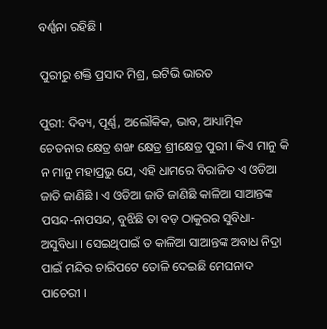ବର୍ଣ୍ଣନା ରହିଛି ।

ପୁରୀରୁ ଶକ୍ତି ପ୍ରସାଦ ମିଶ୍ର, ଇଟିଭି ଭାରତ

ପୁରୀ: ଦିବ୍ୟ, ପୂର୍ଣ୍ଣ, ଅଲୌକିକ, ଭାବ, ଆଧ୍ୟାତ୍ମିକ ଚେତନାର କ୍ଷେତ୍ର ଶଙ୍ଖ କ୍ଷେତ୍ର ଶ୍ରୀକ୍ଷେତ୍ର ପୁରୀ । କିଏ ମାନୁ କି ନ ମାନୁ ମହାପ୍ରଭୁ ଯେ, ଏହି ଧାମରେ ବିରାଜିତ ଏ ଓଡିଆ ଜାତି ଜାଣିଛି । ଏ ଓଡିଆ ଜାତି ଜାଣିଛି କାଳିଆ ସାଆନ୍ତଙ୍କ ପସନ୍ଦ-ନାପସନ୍ଦ, ବୁଝିଛି ତା ବଡ଼ ଠାକୁରର ସୁବିଧା-ଅସୁବିଧା । ସେଇଥିପାଇଁ ତ କାଳିଆ ସାଆନ୍ତଙ୍କ ଅବାଧ ନିଦ୍ରା ପାଇଁ ମନ୍ଦିର ଚାରିପଟେ ତୋଳି ଦେଇଛି ମେଘନାଦ ପାଚେରୀ ।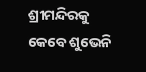ଶ୍ରୀମନ୍ଦିରକୁ କେବେ ଶୁଭେନି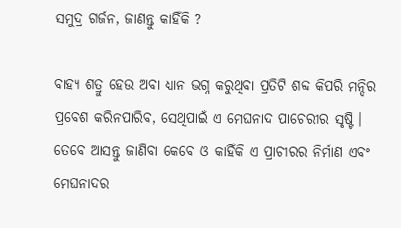ସମୁଦ୍ର ଗର୍ଜନ, ଜାଣନ୍ତୁ କାହିଁକି ?

ବାହ୍ୟ ଶତ୍ରୁ ହେଉ ଅବା ଧ୍ୟାନ ଭଗ୍ନ କରୁଥିବା ପ୍ରତିଟି ଶବ୍ଦ କିପରି ମନ୍ଦିର ପ୍ରବେଶ କରିନପାରିବ, ସେଥିପାଇଁ ଏ ମେଘନାଦ ପାଚେରୀର ସୃଷ୍ଟି । ତେବେ ଆସନ୍ତୁ ଜାଣିବା କେବେ ଓ କାହିଁକି ଏ ପ୍ରାଚୀରର ନିର୍ମାଣ ଏବଂ ମେଘନାଦର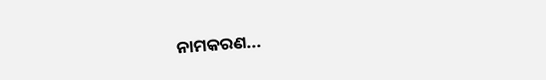ନାମକରଣ...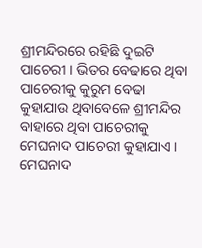ଶ୍ରୀମନ୍ଦିରରେ ରହିଛି ଦୁଇଟି ପାଚେରୀ । ଭିତର ବେଢାରେ ଥିବା ପାଚେରୀକୁ କୁରୁମ ବେଢା କୁହାଯାଉ ଥିବାବେଳେ ଶ୍ରୀମନ୍ଦିର ବାହାରେ ଥିବା ପାଚେରୀକୁ ମେଘନାଦ ପାଚେରୀ କୁହାଯାଏ । ମେଘନାଦ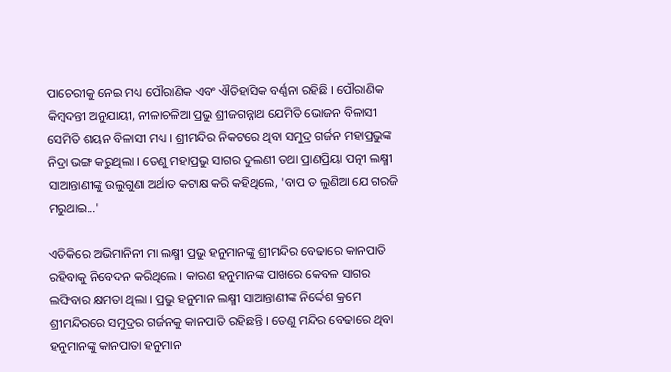ପାଚେରୀକୁ ନେଇ ମଧ୍ୟ ପୌରାଣିକ ଏବଂ ଐତିହାସିକ ବର୍ଣ୍ଣନା ରହିଛି । ପୌରାଣିକ କିମ୍ବଦନ୍ତୀ ଅନୁଯାୟୀ, ନୀଳାଚଳିଆ ପ୍ରଭୁ ଶ୍ରୀଜଗନ୍ନାଥ ଯେମିତି ଭୋଜନ ବିଳାସୀ ସେମିତି ଶୟନ ବିଳାସୀ ମଧ୍ୟ । ଶ୍ରୀମନ୍ଦିର ନିକଟରେ ଥିବା ସମୁଦ୍ର ଗର୍ଜନ ମହାପ୍ରଭୁଙ୍କ ନିଦ୍ରା ଭଙ୍ଗ କରୁଥିଲା । ତେଣୁ ମହାପ୍ରଭୁ ସାଗର ଦୁଲଣୀ ତଥା ପ୍ରାଣପ୍ରିୟା ପତ୍ନୀ ଲକ୍ଷ୍ମୀ ସାଆନ୍ତାଣୀଙ୍କୁ ଉଲୁଗୁଣା ଅର୍ଥାତ କଟାକ୍ଷ କରି କହିଥିଲେ, 'ବାପ ତ ଲୁଣିଆ ଯେ ଗରଜି ମରୁଥାଇ...'

ଏତିକିରେ ଅଭିମାନିନୀ ମା ଲକ୍ଷ୍ମୀ ପ୍ରଭୁ ହନୁମାନଙ୍କୁ ଶ୍ରୀମନ୍ଦିର ବେଢାରେ କାନପାତି ରହିବାକୁ ନିବେଦନ କରିଥିଲେ । କାରଣ ହନୁମାନଙ୍କ ପାଖରେ କେବଳ ସାଗର ଲଙ୍ଘିବାର କ୍ଷମତା ଥିଲା । ପ୍ରଭୁ ହନୁମାନ ଲକ୍ଷ୍ମୀ ସାଆନ୍ତାଣୀଙ୍କ ନିର୍ଦ୍ଦେଶ କ୍ରମେ ଶ୍ରୀମନ୍ଦିରରେ ସମୁଦ୍ରର ଗର୍ଜନକୁ କାନପାତି ରହିଛନ୍ତି । ତେଣୁ ମନ୍ଦିର ବେଢାରେ ଥିବା ହନୁମାନଙ୍କୁ କାନପାତା ହନୁମାନ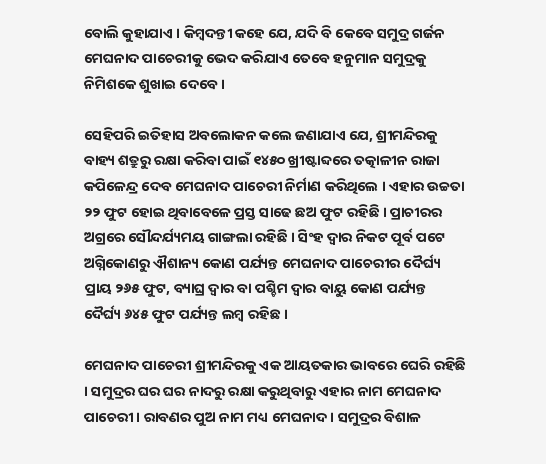ବୋଲି କୁହାଯାଏ । କିମ୍ବଦନ୍ତୀ କହେ ଯେ, ଯଦି ବି କେବେ ସମୁଦ୍ର ଗର୍ଜନ ମେଘନାଦ ପାଚେରୀକୁ ଭେଦ କରିଯାଏ ତେବେ ହନୁମାନ ସମୁଦ୍ରକୁ ନିମିଶକେ ଶୁଖାଇ ଦେବେ ।

ସେହିପରି ଇତିହାସ ଅବଲୋକନ କଲେ ଜଣାଯାଏ ଯେ, ଶ୍ରୀମନ୍ଦିରକୁ ବାହ୍ୟ ଶତ୍ରୁରୁ ରକ୍ଷା କରିବା ପାଇଁ ୧୪୫୦ ଖ୍ରୀଷ୍ଟାବ୍ଦରେ ତତ୍କାଳୀନ ରାଜା କପିଳେନ୍ଦ୍ର ଦେବ ମେଘନାଦ ପାଚେରୀ ନିର୍ମାଣ କରିଥିଲେ । ଏହାର ଉଚ୍ଚତା ୨୨ ଫୁଟ ହୋଇ ଥିବାବେଳେ ପ୍ରସ୍ତ ସାଢେ ଛଅ ଫୁଟ ରହିଛି । ପ୍ରାଚୀରର ଅଗ୍ରରେ ସୌନ୍ଦର୍ଯ୍ୟମୟ ଗାଙ୍ଗଲା ରହିଛି । ସିଂହ ଦ୍ବାର ନିକଟ ପୂର୍ବ ପଟେ ଅଗ୍ନିକୋଣରୁ ଐଶାନ୍ୟ କୋଣ ପର୍ଯ୍ୟନ୍ତ ମେଘନାଦ ପାଚେରୀର ଦୈର୍ଘ୍ୟ ପ୍ରାୟ ୨୬୫ ଫୁଟ, ବ୍ୟାଘ୍ର ଦ୍ବାର ବା ପଶ୍ଚିମ ଦ୍ୱାର ବାୟୁ କୋଣ ପର୍ଯ୍ୟନ୍ତ ଦୈର୍ଘ୍ୟ ୬୪୫ ଫୁଟ ପର୍ଯ୍ୟନ୍ତ ଲମ୍ବ ରହିଛ ।

ମେଘନାଦ ପାଚେରୀ ଶ୍ରୀମନ୍ଦିରକୁ ଏକ ଆୟତକାର ଭାବରେ ଘେରି ରହିଛି । ସମୁଦ୍ରର ଘର ଘର ନାଦରୁ ରକ୍ଷା କରୁଥିବାରୁ ଏହାର ନାମ ମେଘନାଦ ପାଚେରୀ । ରାବଣର ପୁଅ ନାମ ମଧ୍ୟ ମେଘନାଦ । ସମୁଦ୍ରର ବିଶାଳ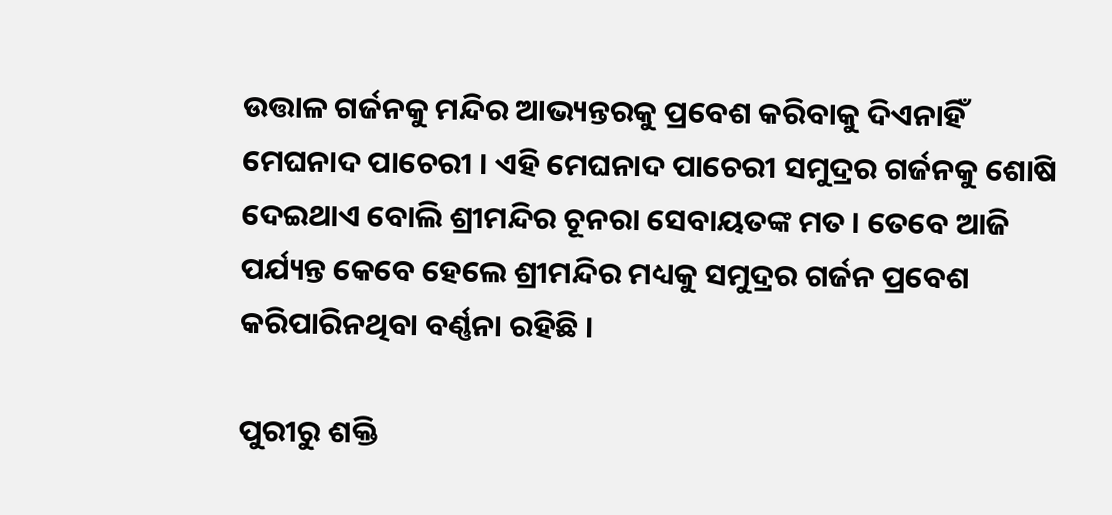ଉତ୍ତାଳ ଗର୍ଜନକୁ ମନ୍ଦିର ଆଭ୍ୟନ୍ତରକୁ ପ୍ରବେଶ କରିବାକୁ ଦିଏନାହିଁ ମେଘନାଦ ପାଚେରୀ । ଏହି ମେଘନାଦ ପାଚେରୀ ସମୁଦ୍ରର ଗର୍ଜନକୁ ଶୋଷି ଦେଇଥାଏ ବୋଲି ଶ୍ରୀମନ୍ଦିର ଚୂନରା ସେବାୟତଙ୍କ ମତ । ତେବେ ଆଜି ପର୍ଯ୍ୟନ୍ତ କେବେ ହେଲେ ଶ୍ରୀମନ୍ଦିର ମଧ୍ୟକୁ ସମୁଦ୍ରର ଗର୍ଜନ ପ୍ରବେଶ କରିପାରିନଥିବା ବର୍ଣ୍ଣନା ରହିଛି ।

ପୁରୀରୁ ଶକ୍ତି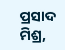ପ୍ରସାଦ ମିଶ୍ର,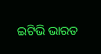ଇଟିଭି ଭାରତ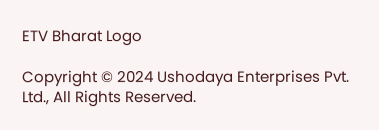ETV Bharat Logo

Copyright © 2024 Ushodaya Enterprises Pvt. Ltd., All Rights Reserved.